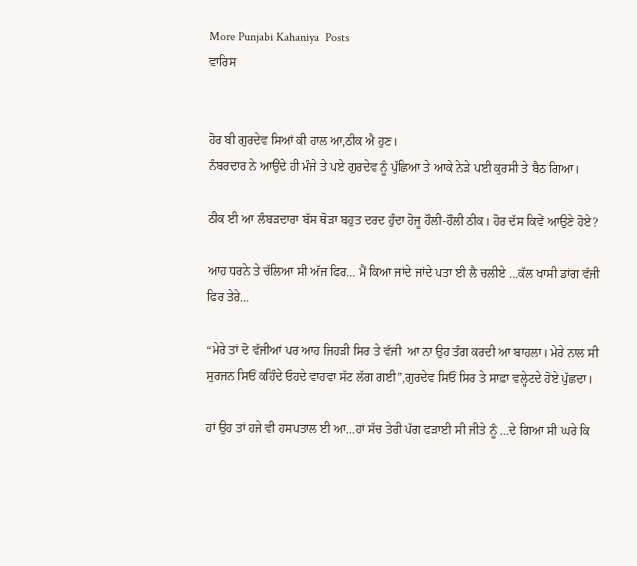More Punjabi Kahaniya  Posts
ਵਾਰਿਸ


ਹੋਰ ਬੀ ਗੁਰਦੇਵ ਸਿਆਂ ਕੀ ਹਾਲ ਆ,ਠੀਕ ਐ ਹੁਣ।
ਨੰਬਰਦਾਰ ਨੇ ਆਉਂਦੇ ਹੀ ਮੰਜੇ ਤੇ ਪਏ ਗੁਰਦੇਵ ਨੂੰ ਪੁੱਛਿਆ ਤੇ ਆਕੇ ਨੇੜੇ ਪਈ ਕੁਰਸੀ ਤੇ ਬੈਠ ਗਿਆ।

ਠੀਕ ਈ ਆ ਲੰਬੜਦਾਰਾ ਬੱਸ ਥੋੜਾ ਬਹੁਤ ਦਰਦ ਹੁੰਦਾ ਹੋਜੂ ਹੌਲੀ-ਹੌਲੀ ਠੀਕ। ਹੋਰ ਦੱਸ ਕਿਵੇਂ ਆਉਣੇ ਹੋਏ?

ਆਹ ਧਰਨੇ ਤੇ ਚੱਲਿਆ ਸੀ ਅੱਜ ਫਿਰ… ਮੈਂ ਕਿਆ ਜਾਂਦੇ ਜਾਂਦੇ ਪਤਾ ਈ ਲੈ ਚਲੀਏ …ਕੱਲ ਖਾਸੀ ਡਾਂਗ ਵੱਜੀ ਫਿਰ ਤੇਰੇ…

“ਮੇਰੇ ਤਾਂ ਦੋ ਵੱਜੀਆਂ ਪਰ ਆਹ ਜਿਹੜੀ ਸਿਰ ਤੇ ਵੱਜੀ  ਆ ਨਾ ਉਹ ਤੰਗ ਕਰਦੀ ਆ ਬਾਹਲਾ। ਮੇਰੇ ਨਾਲ ਸੀ ਸੁਰਜਨ ਸਿਓਂ ਕਹਿੰਦੇ ਓਹਦੇ ਵਾਹਵਾ ਸੱਟ ਲੱਗ ਗਈ”,ਗੁਰਦੇਵ ਸਿਓਂ ਸਿਰ ਤੇ ਸਾਫ਼ਾ ਵਲ੍ਹੇਟਦੇ ਹੋਏ ਪੁੱਛਦਾ।

ਹਾਂ ਉਹ ਤਾਂ ਹਜੇ ਵੀ ਹਸਪਤਾਲ ਈ ਆ…ਹਾਂ ਸੱਚ ਤੇਰੀ ਪੱਗ ਫੜਾਈ ਸੀ ਜੀਤੇ ਨੂੰ …ਦੇ ਗਿਆ ਸੀ ਘਰੇ ਕਿ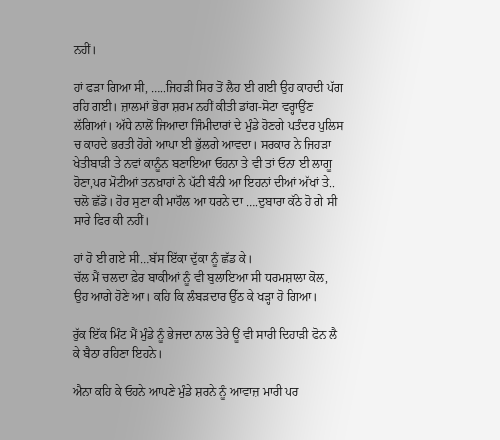ਨਹੀਂ।

ਹਾਂ ਫੜਾ ਗਿਆ ਸੀ, …..ਜਿਹੜੀ ਸਿਰ ਤੋਂ ਲੈਹ ਈ ਗਈ ਉਹ ਕਾਹਦੀ ਪੱਗ ਰਹਿ ਗਈ। ਜ਼ਾਲਮਾਂ ਭੋਰਾ ਸ਼ਰਮ ਨਹੀਂ ਕੀਤੀ ਡਾਂਗ-ਸੋਟਾ ਵਰ੍ਹਾਉਂਣ ਲੱਗਿਆਂ। ਅੱਧੇ ਨਾਲੋਂ ਜਿਆਦਾ ਜਿੰਮੀਦਾਰਾਂ ਦੇ ਮੁੰਡੇ ਹੋਣਗੇ ਪਤੰਦਰ ਪੁਲਿਸ ਚ ਕਾਹਦੇ ਭਰਤੀ ਹੋਗੇ ਆਪਾ ਈ ਭੁੱਲਗੇ ਆਵਦਾ। ਸਰਕਾਰ ਨੇ ਜਿਹੜਾ ਖੇਤੀਬਾੜੀ ਤੇ ਨਵਾਂ ਕਾਨੂੰਨ ਬਣਾਇਆ ਓਹਨਾ ਤੇ ਵੀ ਤਾਂ ਓਨਾ ਈ ਲਾਗੂ ਹੋਣਾ,ਪਰ ਮੋਟੀਆਂ ਤਨਖ਼ਾਹਾਂ ਨੇ ਪੱਟੀ ਬੰਨੀ ਆ ਇਹਨਾਂ ਦੀਆਂ ਅੱਖਾਂ ਤੇ.. ਚਲੋ ਛੱਡੋ। ਹੋਰ ਸੁਣਾ ਕੀ ਮਾਹੌਲ ਆ ਧਰਨੇ ਦਾ ….ਦੁਬਾਰਾ ਕੱਠੇ ਹੋ ਗੇ ਸੀ ਸਾਰੇ ਫਿਰ ਕੀ ਨਹੀਂ।

ਹਾਂ ਹੋ ਈ ਗਏ ਸੀ…ਬੱਸ ਇੱਕਾ ਦੁੱਕਾ ਨੂੰ ਛੱਡ ਕੇ।
ਚੱਲ ਮੈਂ ਚਲਦਾ ਫ਼ੇਰ ਬਾਕੀਆਂ ਨੂੰ ਵੀ ਬੁਲਾਇਆ ਸੀ ਧਰਮਸ਼ਾਲਾ ਕੋਲ, ਉਹ ਆਗੇ ਹੋਣੇ ਆ। ਕਹਿ ਕਿ ਲੰਬੜਦਾਰ ਉੱਠ ਕੇ ਖੜ੍ਹਾ ਹੋ ਗਿਆ।

ਰੁੱਕ ਇੱਕ ਮਿੰਟ ਮੈਂ ਮੁੰਡੇ ਨੂੰ ਭੇਜਦਾ ਨਾਲ ਤੇਰੇ ਊਂ ਵੀ ਸਾਰੀ ਦਿਹਾੜੀ ਫੋਨ ਲੈ ਕੇ ਬੈਠਾ ਰਹਿਣਾ ਇਹਨੇ।

ਐਨਾ ਕਹਿ ਕੇ ਓਹਨੇ ਆਪਣੇ ਮੁੰਡੇ ਸ਼ਰਨੇ ਨੂੰ ਆਵਾਜ਼ ਮਾਰੀ ਪਰ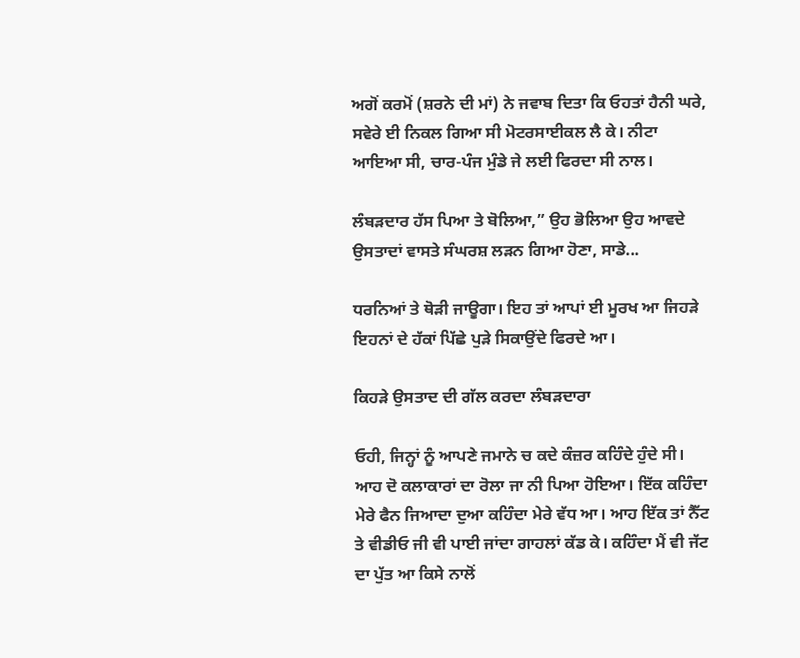ਅਗੋਂ ਕਰਮੋਂ (ਸ਼ਰਨੇ ਦੀ ਮਾਂ) ਨੇ ਜਵਾਬ ਦਿਤਾ ਕਿ ਓਹਤਾਂ ਹੈਨੀ ਘਰੇ, ਸਵੇਰੇ ਈ ਨਿਕਲ ਗਿਆ ਸੀ ਮੋਟਰਸਾਈਕਲ ਲੈ ਕੇ। ਨੀਟਾ ਆਇਆ ਸੀ, ਚਾਰ-ਪੰਜ ਮੁੰਡੇ ਜੇ ਲਈ ਫਿਰਦਾ ਸੀ ਨਾਲ।

ਲੰਬੜਦਾਰ ਹੱਸ ਪਿਆ ਤੇ ਬੋਲਿਆ,” ਉਹ ਭੋਲਿਆ ਉਹ ਆਵਦੇ ਉਸਤਾਦਾਂ ਵਾਸਤੇ ਸੰਘਰਸ਼ ਲੜਨ ਗਿਆ ਹੋਣਾ, ਸਾਡੇ...

ਧਰਨਿਆਂ ਤੇ ਥੋੜੀ ਜਾਊਗਾ। ਇਹ ਤਾਂ ਆਪਾਂ ਈ ਮੂਰਖ ਆ ਜਿਹੜੇ ਇਹਨਾਂ ਦੇ ਹੱਕਾਂ ਪਿੱਛੇ ਪੁੜੇ ਸਿਕਾਉਂਦੇ ਫਿਰਦੇ ਆ।

ਕਿਹੜੇ ਉਸਤਾਦ ਦੀ ਗੱਲ ਕਰਦਾ ਲੰਬੜਦਾਰਾ

ਓਹੀ, ਜਿਨ੍ਹਾਂ ਨੂੰ ਆਪਣੇ ਜਮਾਨੇ ਚ ਕਦੇ ਕੰਜ਼ਰ ਕਹਿੰਦੇ ਹੁੰਦੇ ਸੀ। ਆਹ ਦੋ ਕਲਾਕਾਰਾਂ ਦਾ ਰੋਲਾ ਜਾ ਨੀ ਪਿਆ ਹੋਇਆ। ਇੱਕ ਕਹਿੰਦਾ ਮੇਰੇ ਫੈਨ ਜਿਆਦਾ ਦੁਆ ਕਹਿੰਦਾ ਮੇਰੇ ਵੱਧ ਆ। ਆਹ ਇੱਕ ਤਾਂ ਨੈੱਟ ਤੇ ਵੀਡੀਓ ਜੀ ਵੀ ਪਾਈ ਜਾਂਦਾ ਗਾਹਲਾਂ ਕੱਡ ਕੇ। ਕਹਿੰਦਾ ਮੈਂ ਵੀ ਜੱਟ ਦਾ ਪੁੱਤ ਆ ਕਿਸੇ ਨਾਲੋਂ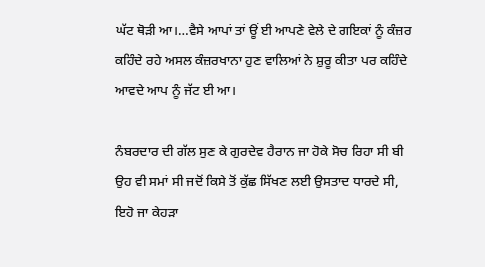ਘੱਟ ਥੋੜੀ ਆ।…ਵੈਸੇ ਆਪਾਂ ਤਾਂ ਊਂ ਈ ਆਪਣੇ ਵੇਲੇ ਦੇ ਗਇਕਾਂ ਨੂੰ ਕੰਜ਼ਰ ਕਹਿੰਦੇ ਰਹੇ ਅਸਲ ਕੰਜ਼ਰਖਾਨਾ ਹੁਣ ਵਾਲਿਆਂ ਨੇ ਸ਼ੁਰੂ ਕੀਤਾ ਪਰ ਕਹਿੰਦੇ ਆਵਦੇ ਆਪ ਨੂੰ ਜੱਟ ਈ ਆ।

ਨੰਬਰਦਾਰ ਦੀ ਗੱਲ ਸੁਣ ਕੇ ਗੁਰਦੇਵ ਹੈਰਾਨ ਜਾ ਹੋਕੇ ਸੋਚ ਰਿਹਾ ਸੀ ਬੀ ਉਹ ਵੀ ਸਮਾਂ ਸੀ ਜਦੋਂ ਕਿਸੇ ਤੋਂ ਕੁੱਛ ਸਿੱਖਣ ਲਈ ਉਸਤਾਦ ਧਾਰਦੇ ਸੀ, ਇਹੋ ਜਾ ਕੇਹੜਾ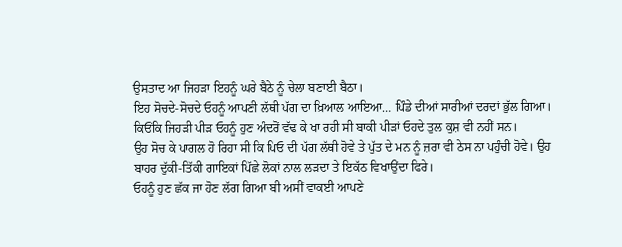ਉਸਤਾਦ ਆ ਜਿਹੜਾ ਇਹਨੂੰ ਘਰੇ ਬੈਠੇ ਨੂੰ ਚੇਲਾ ਬਣਾਈ ਬੈਠਾ।
ਇਹ ਸੋਚਦੇ-ਸੋਚਦੇ ਓਹਨੂੰ ਆਪਣੀ ਲੱਥੀ ਪੱਗ ਦਾ ਖ਼ਿਆਲ ਆਇਆ… ਪਿੰਡੇ ਦੀਆਂ ਸਾਰੀਆਂ ਦਰਦਾਂ ਭੁੱਲ ਗਿਆ।
ਕਿਓਂਕਿ ਜਿਹੜੀ ਪੀੜ ਓਹਨੂੰ ਹੁਣ ਅੰਦਰੋਂ ਵੱਢ ਕੇ ਖਾ ਰਹੀ ਸੀ ਬਾਕੀ ਪੀੜਾਂ ਓਹਦੇ ਤੁਲ ਕੁਸ਼ ਵੀ ਨਹੀਂ ਸਨ।
ਉਹ ਸੋਚ ਕੇ ਪਾਗਲ ਹੋ ਰਿਹਾ ਸੀ ਕਿ ਪਿਓ ਦੀ ਪੱਗ ਲੱਥੀ ਹੋਵੇ ਤੇ ਪੁੱਤ ਦੇ ਮਨ ਨੂੰ ਜ਼ਰਾ ਵੀ ਠੇਸ ਨਾ ਪਹੁੰਚੀ ਹੋਵੇ। ਉਹ ਬਾਹਰ ਦੁੱਕੀ-ਤਿੱਕੀ ਗਾਇਕਾਂ ਪਿੱਛੇ ਲੋਕਾਂ ਨਾਲ ਲੜਦਾ ਤੇ ਇਕੱਠ ਵਿਖਾਉਂਦਾ ਫਿਰੇ।
ਓਹਨੂੰ ਹੁਣ ਛੱਕ ਜਾ ਹੋਣ ਲੱਗ ਗਿਆ ਬੀ ਅਸੀਂ ਵਾਕਈ ਆਪਣੇ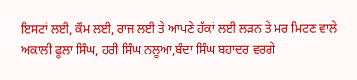ਇਸਟਾਂ ਲਈ, ਕੌਮ ਲਈ, ਰਾਜ ਲਈ ਤੇ ਆਪਣੇ ਹੱਕਾਂ ਲਈ ਲੜਨ ਤੇ ਮਰ ਮਿਟਣ ਵਾਲੇ ਅਕਾਲੀ ਫੂਲਾ ਸਿੰਘ, ਹਰੀ ਸਿੰਘ ਨਲੂਆ,ਬੰਦਾ ਸਿੰਘ ਬਹਾਦਰ ਵਰਗੇ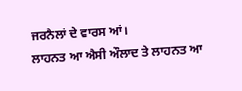ਜਰਨੈਲਾਂ ਦੇ ਵਾਰਸ ਆਂ।
ਲਾਹਨਤ ਆ ਐਸੀ ਔਲਾਦ ਤੇ ਲਾਹਨਤ ਆ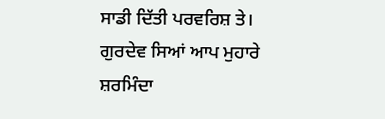ਸਾਡੀ ਦਿੱਤੀ ਪਰਵਰਿਸ਼ ਤੇ।
ਗੁਰਦੇਵ ਸਿਆਂ ਆਪ ਮੁਹਾਰੇ ਸ਼ਰਮਿੰਦਾ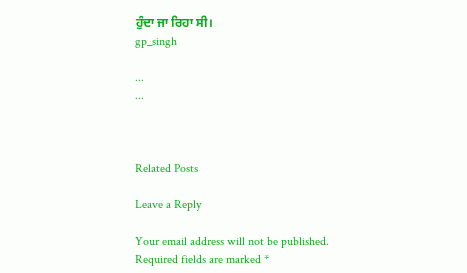ਹੁੰਦਾ ਜਾ ਰਿਹਾ ਸੀ।
gp_singh

...
...



Related Posts

Leave a Reply

Your email address will not be published. Required fields are marked *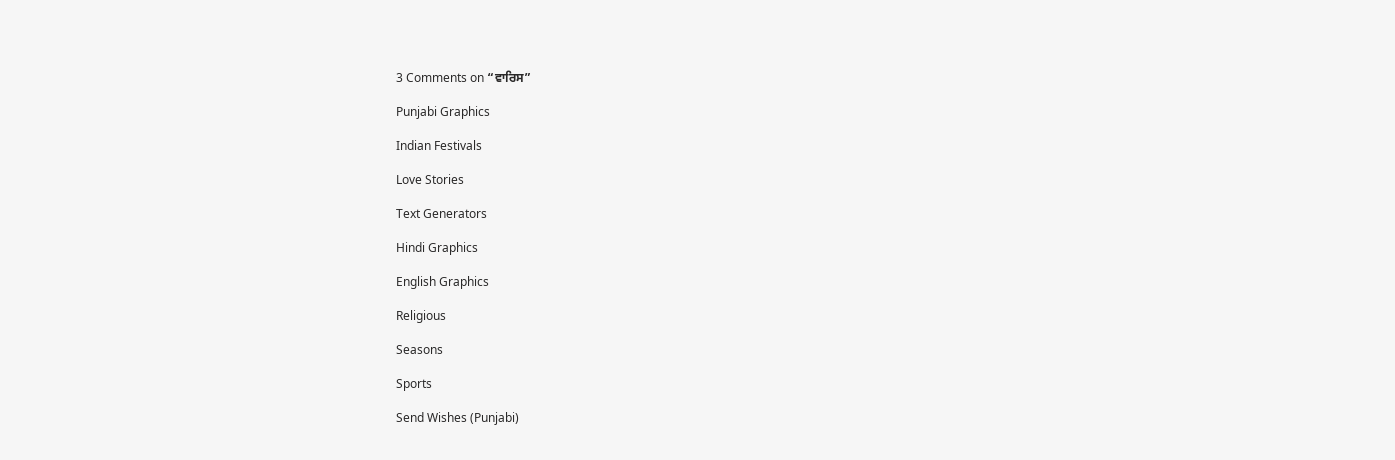3 Comments on “ਵਾਰਿਸ”

Punjabi Graphics

Indian Festivals

Love Stories

Text Generators

Hindi Graphics

English Graphics

Religious

Seasons

Sports

Send Wishes (Punjabi)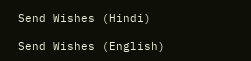Send Wishes (Hindi)

Send Wishes (English)